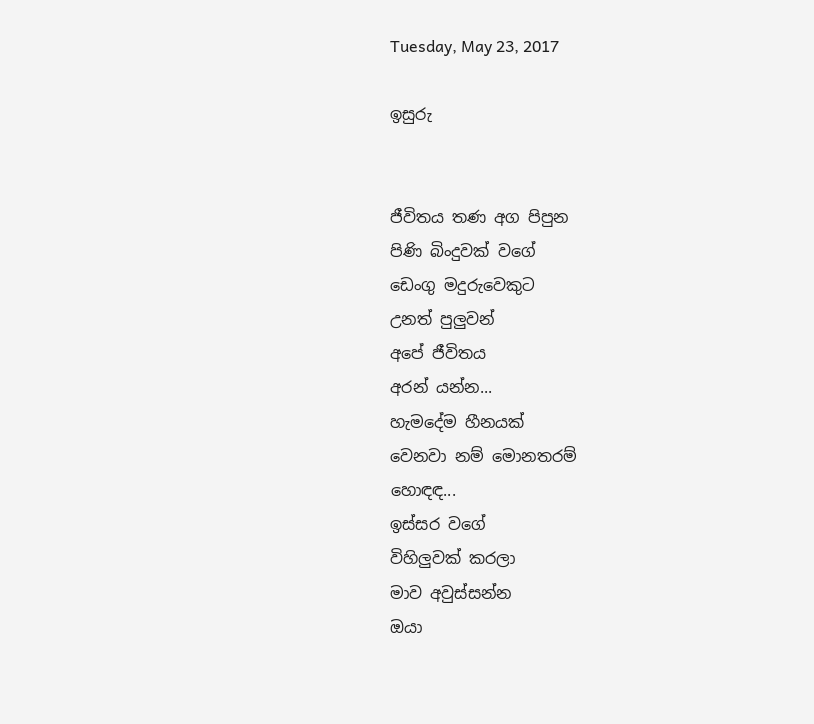Tuesday, May 23, 2017

ඉසුරු


ජීවිතය තණ අග පිපුන
පිණි බිංදුවක් වගේ
ඩෙංගු මදුරුවෙකුට
උනත් පුලුවන්
අපේ ජීවිතය
අරන් යන්න...
හැමදේම හීනයක්
වෙනවා නම් මොනතරම්
හොඳඳ...
ඉස්සර වගේ
විහිලුවක් කරලා
මාව අවුස්සන්න
ඔයා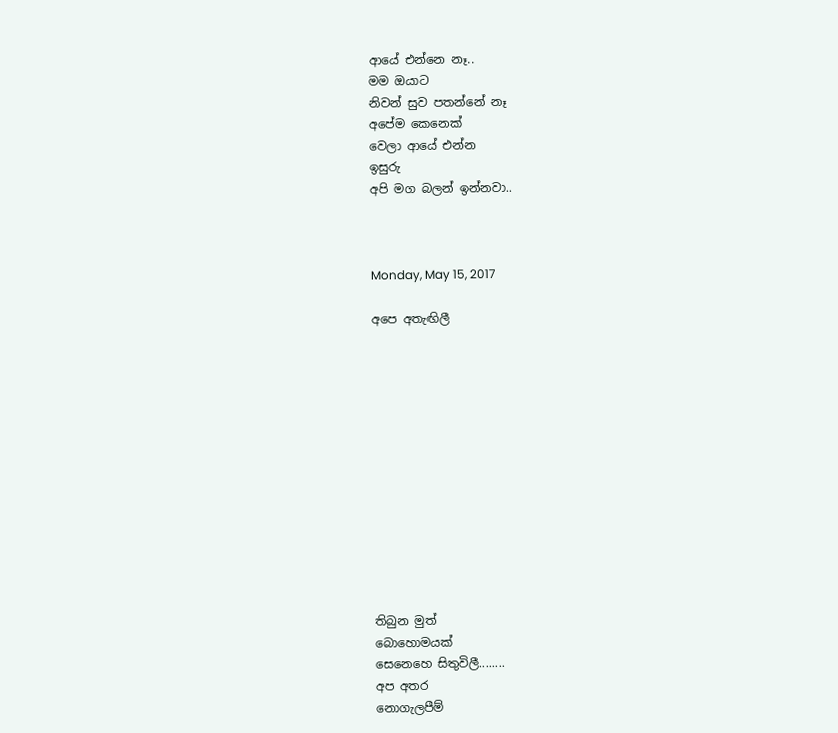ආයේ එන්නෙ නෑ..
මම ඔයාට
නිවන් සුව පතන්නේ නෑ
අපේම කෙනෙක්
වෙලා ආයේ එන්න
ඉසුරු
අපි මග බලන් ඉන්නවා..



Monday, May 15, 2017

අපෙ අතැඟිලී













තිබුන මුත්
බොහොමයක්
සෙනෙහෙ සිතුවිලී........
අප අතර
නොගැලපීම්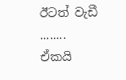ඊටත් වැඩී ........
ඒකයි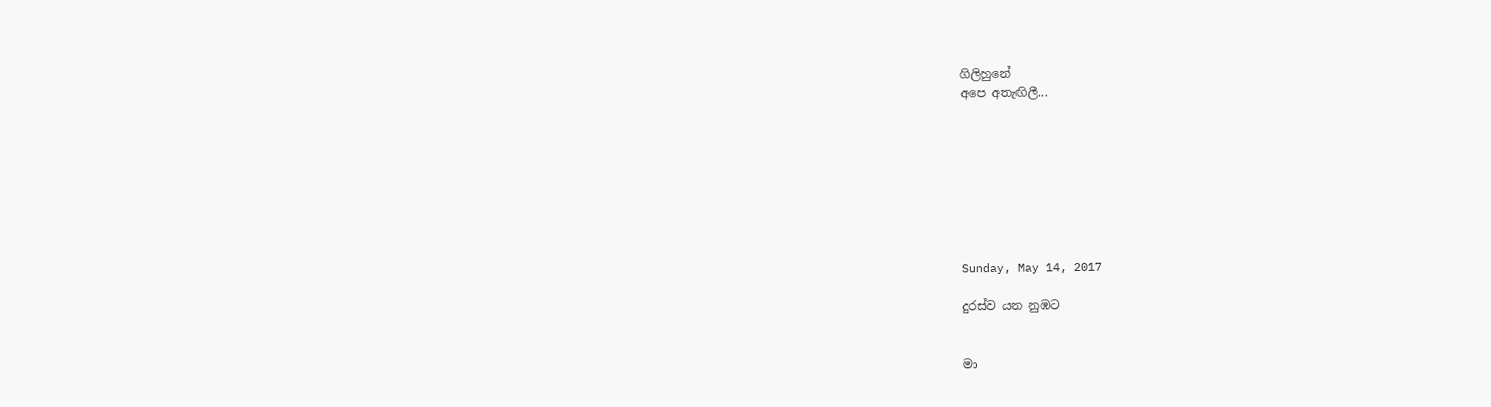ගිලිහුනේ
අපෙ අතැඟිලී...








Sunday, May 14, 2017

දුරස්ව යන නුඹට


මා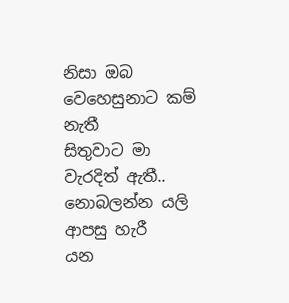නිසා ඔබ
වෙහෙසුනාට කම් නැතී
සිතුවාට මා
වැරදිත් ඇතී..
නොබලන්න යලි
ආපසු හැරී
යන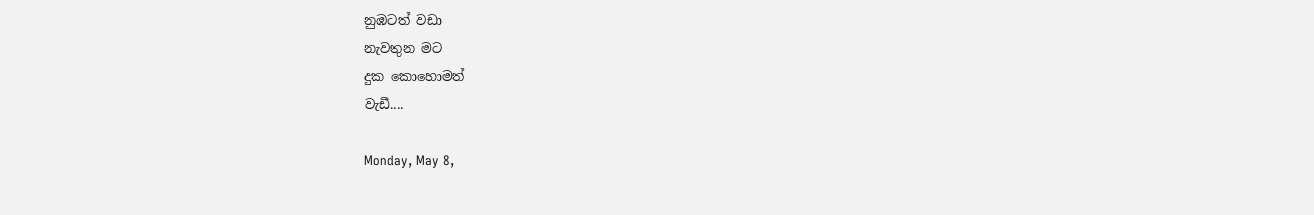නුඹටත් වඩා
නැවතුන මට
දුක කොහොමත්
වැඩී....

Monday, May 8,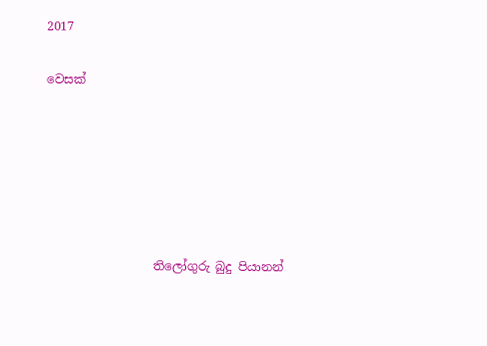2017

වෙසක්






                  තිලෝගුරු බුදු පියානන්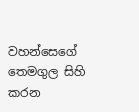වහන්සෙගේ තෙමගුල සිහි කරන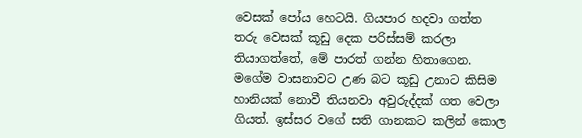වෙසක් පෝය හෙටයි. ගියපාර හදවා ගත්ත තරු වෙසක් කූඩු දෙක පරිස්සම් කරලා තියාගත්තේ, මේ පාරත් ගන්න හිතාගෙන. මගේම වාසනාවට උණ බට කූඩු උනාට කිසිම හානියක් නොවී තියනවා අවුරුද්දක් ගත වෙලා ගියත්. ඉස්සර වගේ සති ගානකට කලින් කොල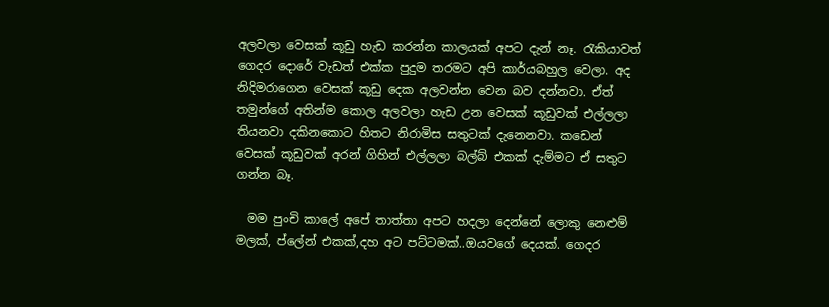අලවලා වෙසක් කූඩු හැඩ කරන්න කාලයක් අපට දැන් නෑ. රැකියාවත් ගෙදර දොරේ වැඩත් එක්ක පුදුම තරමට අපි කාර්යබහුල වෙලා. අද නිදිමරාගෙන වෙසක් කූඩු දෙක අලවන්න වෙන බව දන්නවා. ඒත් තමුන්ගේ අතින්ම කොල අලවලා හැඩ උන වෙසක් කූඩුවක් එල්ලලා තියනවා දකිනකොට හිතට නිරාමිස සතුටක් දැනෙනවා. කඩෙන් වෙසක් කූඩුවක් අරන් ගිහින් එල්ලලා බල්බ් එකක් දැම්මට ඒ සතුට ගන්න බෑ.

  මම පුංචි කාලේ අපේ තාත්තා අපට හදලා දෙන්නේ ලොකු නෙළුම් මලක්, ප්ලේන් එකක්,දහ අට පට්ටමක්..ඔයවගේ දෙයක්. ගෙදර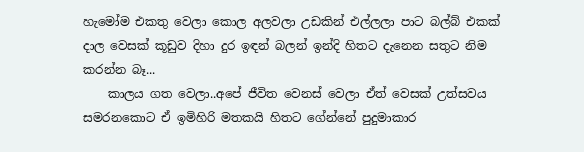හැමෝම එකතු වෙලා කොල අලවලා උඩකින් එල්ලලා පාට බල්බ් එකක් දාල වෙසක් කූඩුව දිහා දුර ඉඳන් බලන් ඉන්දි හිතට දැනෙන සතුට නිම කරන්න බෑ...
    කාලය ගත වෙලා..අපේ ජීවිත වෙනස් වෙලා ඒත් වෙසක් උත්සවය සමරනකොට ඒ ඉමිහිරි මතකයි හිතට ගේන්නේ පුදුමාකාර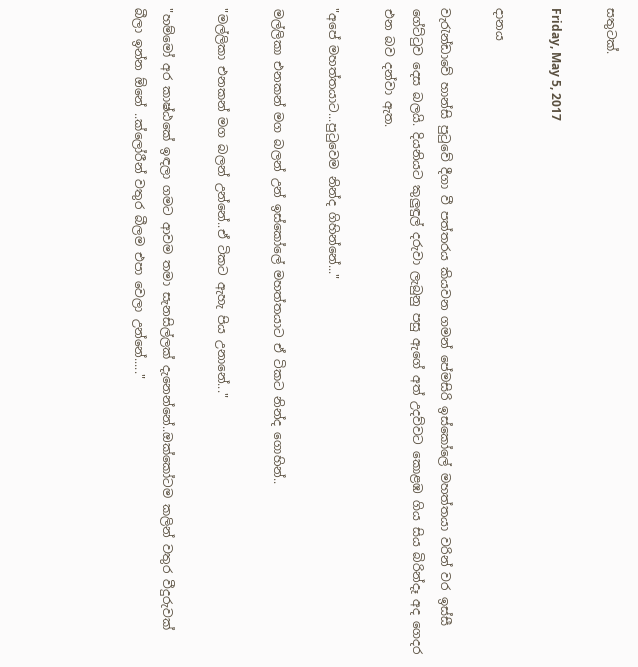සතුටක්.

Friday, May 5, 2017

දානය

වැරැන්ඩාවේ හාන්සි පුටුවේ දීගා වී පත්තරය කියවන ගමන් පේමසිරි ඉස්කෝලේ මහත්තයා වරින් වර ඉස්සී ගේට්ටුව දෙස බලයි. දියනියට කුලුඳුල් දරුවා ලැබුනු පසු ඇගේ අත් උදව්වට කොළඹ ගිය සිය බිරින්දෑ අද ගෙදර එන බව දන්වා ඇත.

"අපේ මහත්තයාට...පුටුවෙම නින්ද ගිහින්නේ..."

මල්ලිකා එනකන් මග බලන් උන් ඉස්කෝලේ මහත්තයාට ඒ ටිකට නින්ද ගොහින්..

"මල්ලිකා එනකන් මග බලන් උන්නේ..ඒ ටිකට ඇහැ පිය උනානේ..."

"හම්මෝ අර කාෂ්ඨකේ ඉඳලා ගමට ආවම තමා සැනසිල්ලක් දැනෙන්නේ..ඔක්කෝටම කලින් වතුර වීදුරුවක් බීලා ඉන්න ඕනේ ..ක්ලෝරීන් වතුර බීලම එපා වෙලා උන්නේ....."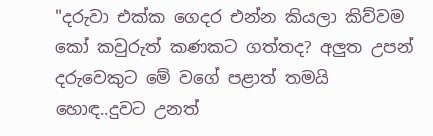"දරුවා එක්ක ගෙදර එන්න කියලා කිව්වම කෝ කවුරුත් කණකට ගත්තද? අලුත උපන් දරුවෙකුට මේ වගේ පළාත් තමයි හොඳ..දුවට උනත්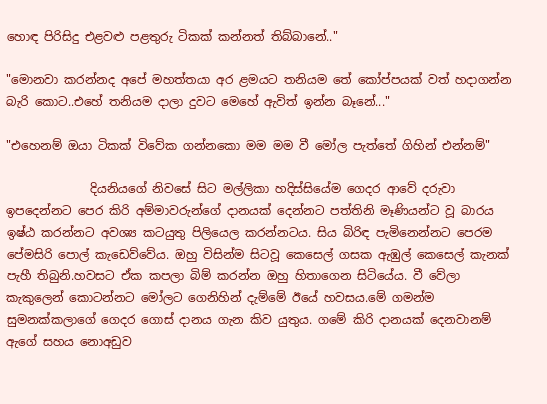හොඳ පිරිසිදු එළවළු පළතුරු ටිකක් කන්නත් තිබ්බානේ.."

"මොනවා කරන්නද අපේ මහත්තයා අර ළමයට තනියම තේ කෝප්පයක් වත් හදාගන්න බැරි කොට..එහේ තනියම දාලා දුවට මෙහේ ඇවිත් ඉන්න බෑනේ..."

"එහෙනම් ඔයා ටිකක් විවේක ගන්නකො මම මම වී මෝල පැත්තේ ගිහින් එන්නම්"

              දියනියගේ නිවසේ සිට මල්ලිකා හදිස්සියේම ගෙදර ආවේ දරුවා ඉපදෙන්නට පෙර කිරි අම්මාවරුන්ගේ දානයක් දෙන්නට පත්තිනි මෑණියන්ට වූ බාරය ඉෂ්ඨ කරන්නට අවශ්‍ය කටයුතු පිලියෙල කරන්නටය. සිය බිරිඳ පැමිනෙන්නට පෙරම පේමසිරි පොල් කැඩෙව්වේය. ඔහු විසින්ම සිටවූ කෙසෙල් ගසක ඇඹුල් කෙසෙල් කැනක් පැහී තිබුනි.හවසට ඒක කපලා බිම් කරන්න ඔහු හිතාගෙන සිටියේය. වී වේලා කැකුලෙන් කොටන්නට මෝලට ගෙනිහින් දැම්මේ ඊයේ හවසය.මේ ගමන්ම  සුමනක්කලාගේ ගෙදර ගොස් දානය ගැන කිව යුතුය. ගමේ කිරි දානයක් දෙනවානම් ඇගේ සහය නොඅඩුව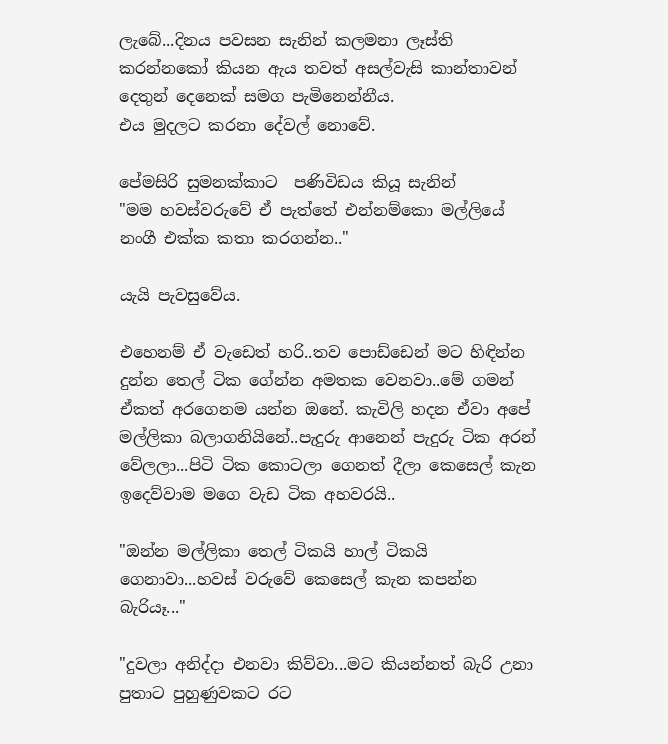ලැබේ...දිනය පවසන සැනින් කලමනා ලෑස්ති කරන්නකෝ කියන ඇය තවත් අසල්වැසි කාන්තාවන් දෙතුන් දෙනෙක් සමග පැමිනෙන්නීය.
එය මුදලට කරනා දේවල් නොවේ.

පේමසිරි සුමනක්කාට  පණිවිඩය කියූ සැනින්
"මම හවස්වරුවේ ඒ පැත්තේ එන්නම්කො මල්ලියේ නංගී එක්ක කතා කරගන්න.."

යැයි පැවසුවේය.

එහෙනම් ඒ වැඩෙත් හරි..තව පොඩ්ඩෙන් මට හිඳින්න දුන්න තෙල් ටික ගේන්න අමතක වෙනවා..මේ ගමන් ඒකත් අරගෙනම යන්න ඔනේ. කැවිලි හදන ඒවා අපේ මල්ලිකා බලාගනියිනේ..පැදුරු ආනෙන් පැදුරු ටික අරන් වේලලා...පිටි ටික කොටලා ගෙනත් දීලා කෙසෙල් කැන ඉදෙව්වාම මගෙ වැඩ ටික අහවරයි..

"ඔන්න මල්ලිකා තෙල් ටිකයි හාල් ටිකයි ගෙනාවා...හවස් වරුවේ කෙසෙල් කැන කපන්න බැරියෑ..."

"දුවලා අනිද්දා එනවා කිව්වා...මට කියන්නත් බැරි උනා පුතාට පුහුණුවකට රට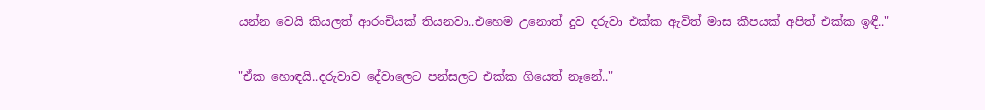යන්න වෙයි කියලත් ආරංචියක් තියනවා..එහෙම උනොත් දුව දරුවා එක්ක ඇවිත් මාස කීපයක් අපිත් එක්ක ඉඳී.."

"ඒක හොඳයි..දරුවාව දේවාලෙට පන්සලට එක්ක ගියෙත් නෑනේ.."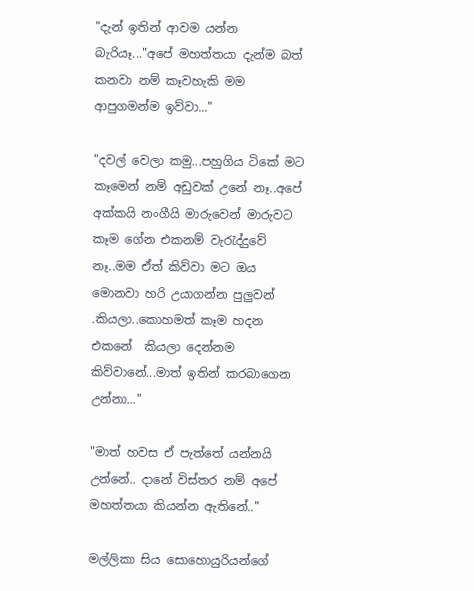"දැන් ඉතින් ආවම යන්න බැරියෑ..."අපේ මහත්තයා දැන්ම බත් කනවා නම් කෑවහැකි මම ආපුගමන්ම ඉව්වා..."

"දවල් වෙලා කමු...පහුගිය ටිකේ මට කෑමෙන් නම් අඩුවක් උනේ නෑ..අපේ අක්කයි නංගීයි මාරුවෙන් මාරුවට කෑම ගේන එකනම් වැරැද්දුවේ නෑ..මම ඒත් කිව්වා මට ඔය මොනවා හරි උයාගන්න පුලුවන් .කියලා..කොහමත් කෑම හදන එකනේ  කියලා දෙන්නම කිව්වානේ...මාත් ඉතින් කරබාගෙන උන්නා..."

"මාත් හවස ඒ පැත්තේ යන්නයි උන්නේ.. දානේ විස්තර නම් අපේ මහත්තයා කියන්න ඇතිනේ.."

මල්ලිකා සිය සොහොයුරියන්ගේ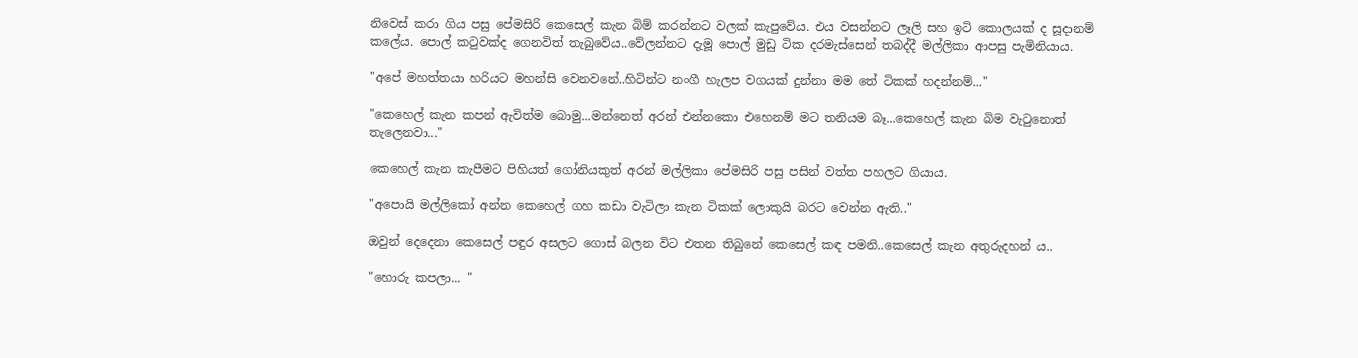නිවෙස් කරා ගිය පසු පේමසිරි කෙසෙල් කැන බිම් කරන්නට වලක් කැපුවේය. එය වසන්නට ලෑලි සහ ඉටි කොලයක් ද සූදානම් කලේය. පොල් කටුවක්ද ගෙනවිත් තැබුවේය..වේලන්නට දැමූ පොල් මුඩු ටික දරමැස්සෙන් තබද්දී මල්ලිකා ආපසු පැමිනියාය.

"අපේ මහත්තයා හරියට මහන්සි වෙනවනේ..හිටින්ට නංගී හැලප වගයක් දුන්නා මම තේ ටිකක් හදන්නම්..."

"කෙහෙල් කැන කපන් ඇවිත්ම බොමු...මන්නෙත් අරන් එන්නකො එහෙනම් මට තනියම බෑ...කෙහෙල් කැන බිම වැටුනොත් තැලෙනවා..."

කෙහෙල් කැන කැපීමට පිහියත් ගෝනියකුත් අරන් මල්ලිකා පේමසිරි පසු පසින් වත්ත පහලට ගියාය.

"අපොයි මල්ලිකෝ අන්න කෙහෙල් ගහ කඩා වැටිලා කැන ටිකක් ලොකුයි බරට වෙන්න ඇති.."

ඔවුන් දෙදෙනා කෙසෙල් පඳුර අසලට ගොස් බලන විට එතන තිබුනේ කෙසෙල් කඳ පමනි..කෙසෙල් කැන අතුරුදහන් ය..

"හොරු කපලා... "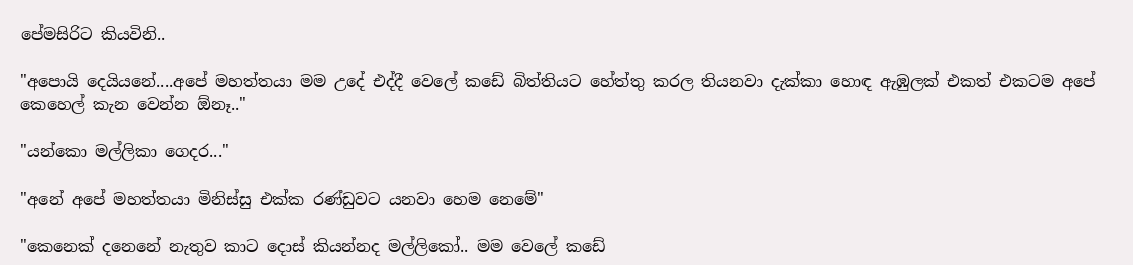පේමසිරිට කියවිනි..

"අපොයි දෙයියනේ....අපේ මහත්තයා මම උදේ එද්දී වෙලේ කඩේ බිත්තියට හේත්තු කරල තියනවා දැක්කා හොඳ ඇඹුලක් එකත් එකටම අපේ කෙහෙල් කැන වෙන්න ඕනෑ.."

"යන්කො මල්ලිකා ගෙදර..."

"අනේ අපේ මහත්තයා මිනිස්සු එක්ක රණ්ඩුවට යනවා හෙම නෙමේ"

"කෙනෙක් දනෙනේ නැතුව කාට දොස් කියන්නද මල්ලිකෝ.. මම වෙලේ කඩේ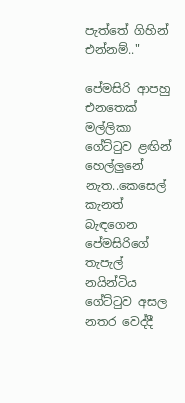පැත්තේ ගිහින් එන්නම්.."

පේමසිරි ආපහු එනතෙක් මල්ලිකා ගේට්ටුව ළඟින් හෙල්ලුනේ නැත..කෙසෙල් කැනත් බැඳගෙන පේමසිරිගේ තැපැල් නයින්ටිය ගේට්ටුව අසල නතර වෙද්දී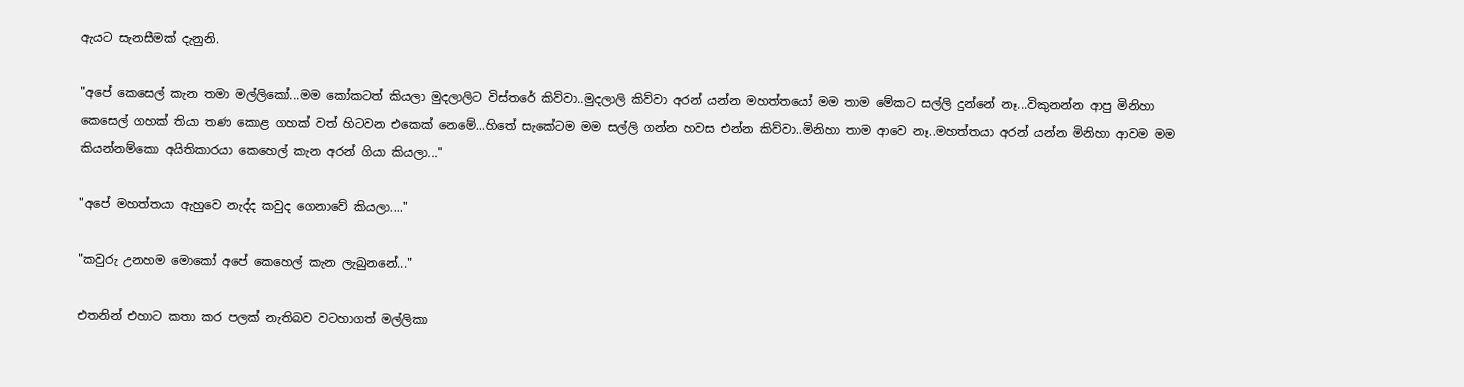ඇයට සැනසීමක් දැනුනි.

"අපේ කෙසෙල් කැන තමා මල්ලිකෝ...මම කෝකටත් කියලා මුදලාලිට විස්තරේ කිව්වා..මුදලාලි කිව්වා අරන් යන්න මහත්තයෝ මම තාම මේකට සල්ලි දුන්නේ නෑ...විකුනන්න ආපු මිනිහා කෙසෙල් ගහක් තියා තණ කොළ ගහක් වත් හිටවන එකෙක් නෙමේ...හිතේ සැකේටම මම සල්ලි ගන්න හවස එන්න කිව්වා..මිනිහා තාම ආවෙ නෑ..මහත්තයා අරන් යන්න මිනිහා ආවම මම කියන්නම්කො අයිතිකාරයා කෙහෙල් කැන අරන් ගියා කියලා..."

"අපේ මහත්තයා ඇහුවෙ නැද්ද කවුද ගෙනාවේ කියලා...."

"කවුරු උනහම මොකෝ අපේ කෙහෙල් කැන ලැබුනනේ..."

එතනින් එහාට කතා කර පලක් නැතිබව වටහාගත් මල්ලිකා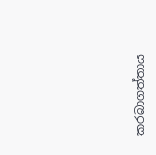කරබාගත්තාය